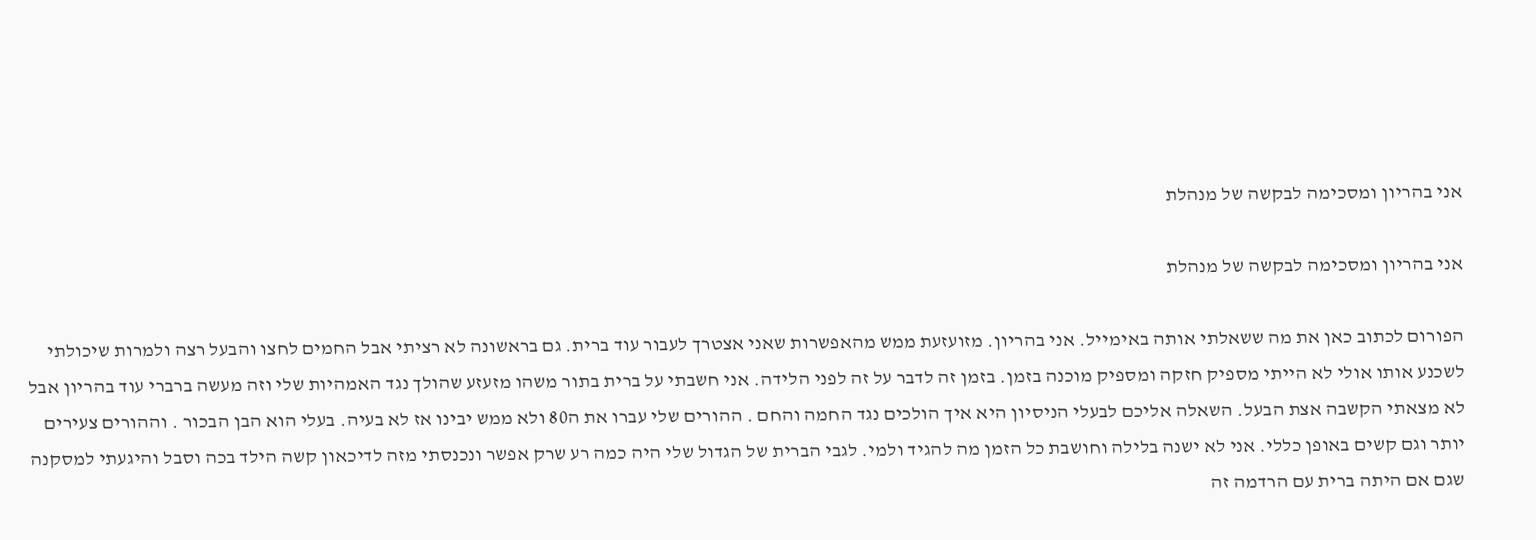אני בהריון ומסכימה לבקשה של מנהלת

אני בהריון ומסכימה לבקשה של מנהלת

הפורום לכתוב כאן את מה ששאלתי אותה באימייל. אני בהריון. מזועזעת ממש מהאפשרות שאני אצטרך לעבור עוד ברית. גם בראשונה לא רציתי אבל החמים לחצו והבעל רצה ולמרות שיכולתי לשכנע אותו אולי לא הייתי מספיק חזקה ומספיק מוכנה בזמן. בזמן זה לדבר על זה לפני הלידה. אני חשבתי על ברית בתור משהו מזעזע שהולך נגד האמהיות שלי וזה מעשה ברברי עוד בהריון אבל לא מצאתי הקשבה אצת הבעל. השאלה אליכם לבעלי הניסיון היא איך הולכים נגד החמה והחם . ההורים שלי עברו את ה80 ולא ממש יבינו אז לא בעיה. בעלי הוא הבן הבכור . וההורים צעירים יותר וגם קשים באופן כללי. אני לא ישנה בלילה וחושבת כל הזמן מה להגיד ולמי. לגבי הברית של הגדול שלי היה כמה רע שרק אפשר ונכנסתי מזה לדיכאון קשה הילד בכה וסבל והיגעתי למסקנה שגם אם היתה ברית עם הרדמה זה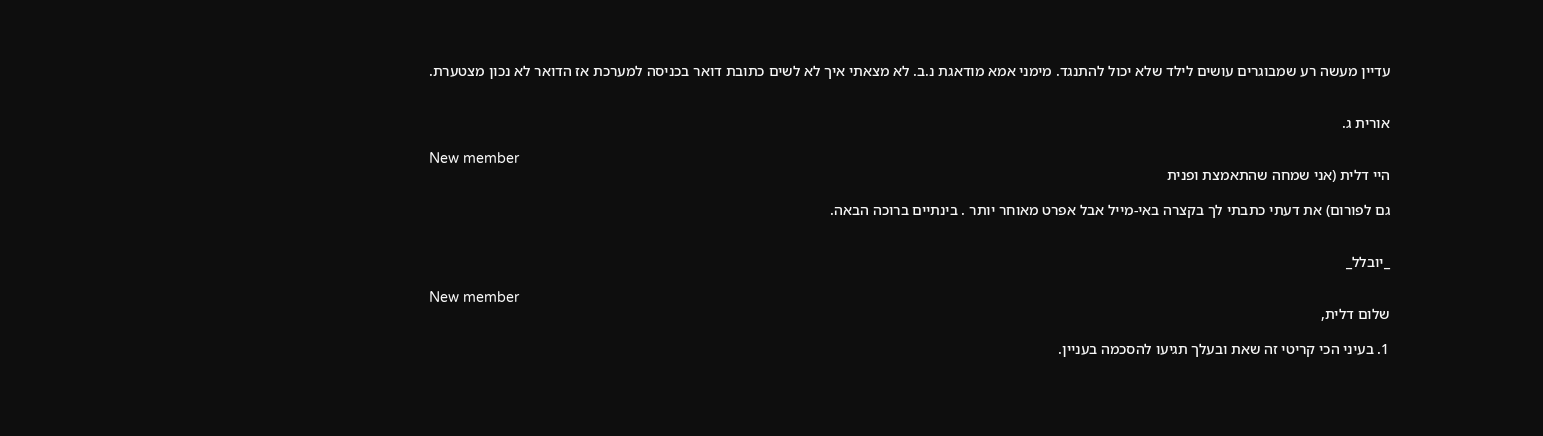עדיין מעשה רע שמבוגרים עושים לילד שלא יכול להתנגד. מימני אמא מודאגת נ.ב. לא מצאתי איך לא לשים כתובת דואר בכניסה למערכת אז הדואר לא נכון מצטערת.


אורית ג.

New member
היי דלית (אני שמחה שהתאמצת ופנית

גם לפורום) את דעתי כתבתי לך בקצרה באי-מייל אבל אפרט מאוחר יותר . בינתיים ברוכה הבאה.


_יובלל_

New member
שלום דלית,

1. בעיני הכי קריטי זה שאת ובעלך תגיעו להסכמה בעניין.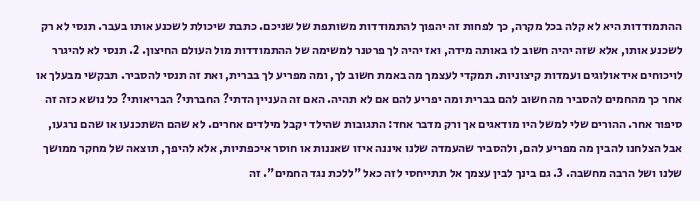ההתמודדות היא לא קלה בכל מקרה, כך לפחות זה יהפוך להתמודדות משותפת של שניכם. כתבת שיכולת לשכנע אותו בעבר. תנסי לא רק לשכנע אותו, אלא שזה יהיה חשוב לו באותה מידה, ואז יהיה לך פרטנר למשימה של ההתמודדות מול העולם החיצון. 2. תנסי לא להיגרר לויכוחים אידאולוגים ועמדות קיצוניות. תמקדי לעצמך מה באמת חשוב לך, ומה מפריע לך בברית, ואת זה תנסי להסביר. תבקשי מבעלך או אחר כך מהחמים להסביר מה חשוב להם בברית ומה יפריע להם אם לא תהיה. האם זה העניין הדתי? החברתי? הבריאותי? כל נושא כזה זה סיפור אחר. ההורים שלי למשל היו מודאגים אך ורק מדבר אחד: התגובות שהילד יקבל מילדים אחרים. לא שהם השתכנעו או שהם נרגעו, אבל הצלחנו להבין מה מפריע להם, ולהסביר שהעמדה שלנו איננה איזו שאננות או חוסר איכפתיות, אלא להיפך, תוצאה של מחקר ממושך שלנו ושל הרבה מחשבה. 3. גם בינך לבין עצמך אל תתייחסי לזה כאל "ללכת נגד החמים". זה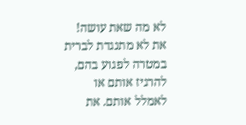לא מה שאת עושה! את לא מתנגדת לברית במטרה לפגוע בהם, להרגיז אותם או לאמלל אותם. את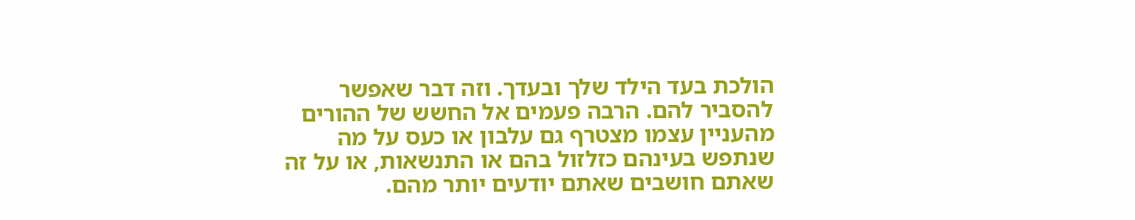הולכת בעד הילד שלך ובעדך. וזה דבר שאפשר להסביר להם. הרבה פעמים אל החשש של ההורים מהעניין עצמו מצטרף גם עלבון או כעס על מה שנתפש בעינהם כזלזול בהם או התנשאות, או על זה שאתם חושבים שאתם יודעים יותר מהם.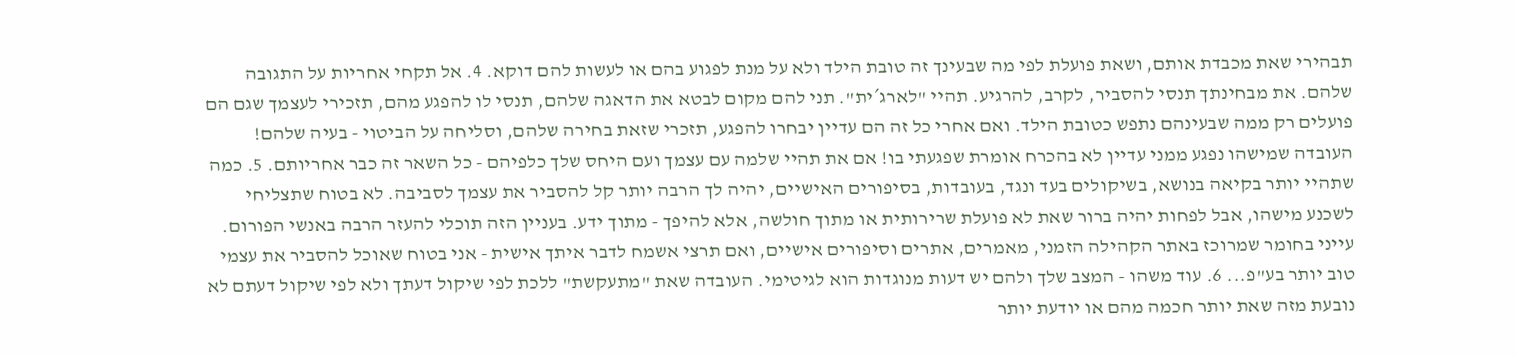תבהירי שאת מכבדת אותם, ושאת פועלת לפי מה שבעינך זה טובת הילד ולא על מנת לפגוע בהם או לעשות להם דוקא. 4. אל תקחי אחריות על התגובה שלהם. את מבחינתך תנסי להסביר, לקרב, להרגיע. תהיי "לארג´ית". תני להם מקום לבטא את הדאגה שלהם, תנסי לו להפגע מהם, תזכירי לעצמך שגם הם פועלים רק ממה שבעינהם נתפש כטובת הילד. ואם אחרי כל זה הם עדיין יבחרו להפגע, תזכרי שזאת בחירה שלהם, וסליחה על הביטוי - בעיה שלהם! העובדה שמישהו נפגע ממני עדיין לא בהכרח אומרת שפגעתי בו! אם את תהיי שלמה עם עצמך ועם היחס שלך כלפיהם - כל השאר זה כבר אחריותם. 5. כמה שתהיי יותר בקיאה בנושא, בשיקולים בעד ונגד, בעובדות, בסיפורים האישיים, יהיה לך הרבה יותר קל להסביר את עצמך לסביבה. לא בטוח שתצליחי לשכנע מישהו, אבל לפחות יהיה ברור שאת לא פועלת שרירותית או מתוך חולשה, אלא להיפך - מתוך ידע. בעניין הזה תוכלי להעזר הרבה באנשי הפורום. עייני בחומר שמרוכז באתר הקהילה הזמני, מאמרים, אתרים וסיפורים אישיים, ואם תרצי אשמח לדבר איתך אישית - אני בטוח שאוכל להסביר את עצמי טוב יותר בע"פ... 6. עוד משהו - המצב שלך ולהם יש דעות מנוגדות הוא לגיטימי. העובדה שאת "מתעקשת" ללכת לפי שיקול דעתך ולא לפי שיקול דעתם לא נובעת מזה שאת יותר חכמה מהם או יודעת יותר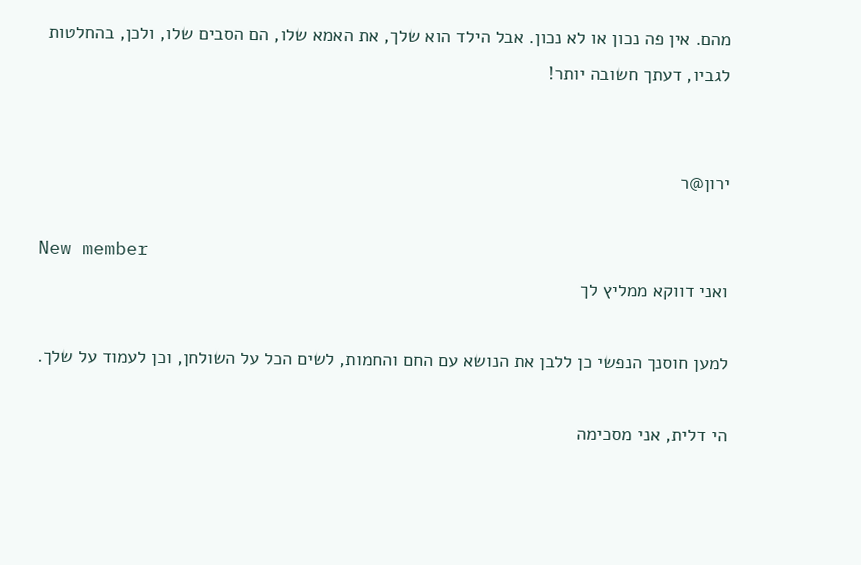מהם. אין פה נכון או לא נכון. אבל הילד הוא שלך, את האמא שלו, הם הסבים שלו, ולכן, בהחלטות לגביו, דעתך חשובה יותר!


ירון@ר

New member
ואני דווקא ממליץ לך

למען חוסנך הנפשי כן ללבן את הנושא עם החם והחמות, לשים הכל על השולחן, וכן לעמוד על שלך.

הי דלית, אני מסכימה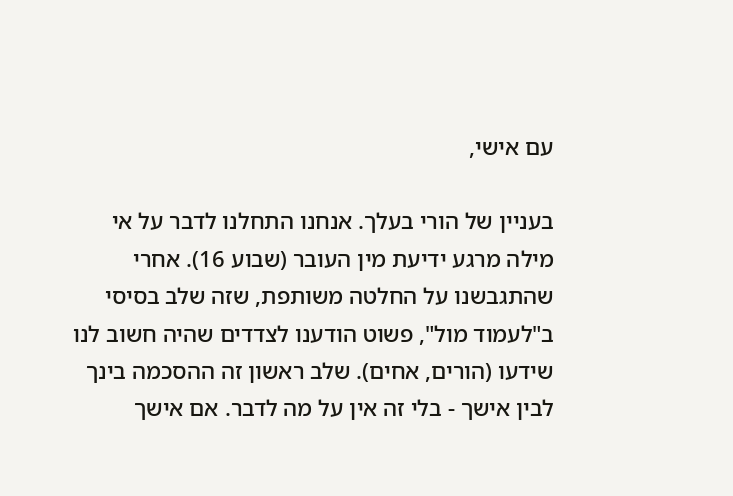עם אישי,

בעניין של הורי בעלך. אנחנו התחלנו לדבר על אי מילה מרגע ידיעת מין העובר (שבוע 16). אחרי שהתגבשנו על החלטה משותפת, שזה שלב בסיסי ב"לעמוד מול", פשוט הודענו לצדדים שהיה חשוב לנו שידעו (הורים, אחים). שלב ראשון זה ההסכמה בינך לבין אישך - בלי זה אין על מה לדבר. אם אישך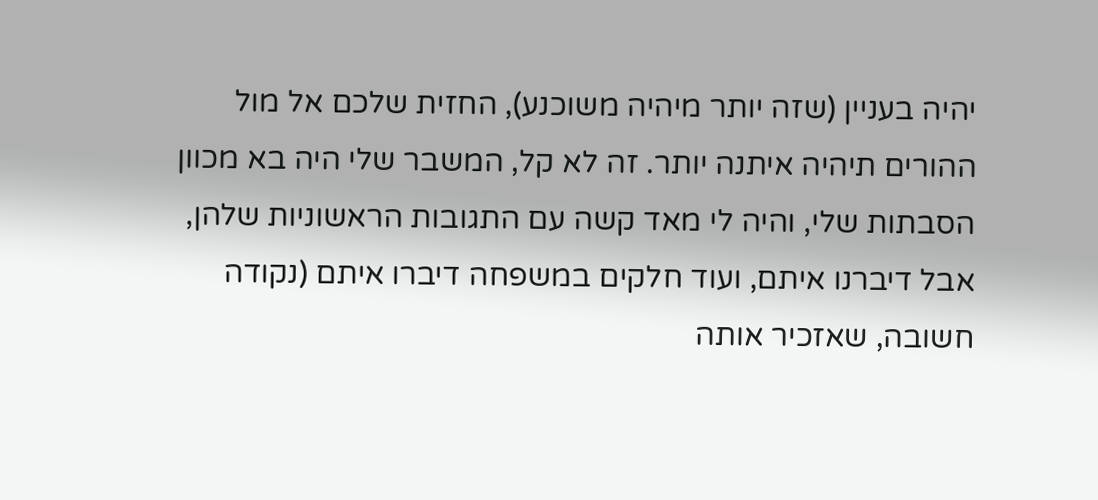יהיה בעניין (שזה יותר מיהיה משוכנע), החזית שלכם אל מול ההורים תיהיה איתנה יותר. זה לא קל, המשבר שלי היה בא מכוון הסבתות שלי, והיה לי מאד קשה עם התגובות הראשוניות שלהן, אבל דיברנו איתם, ועוד חלקים במשפחה דיברו איתם (נקודה חשובה, שאזכיר אותה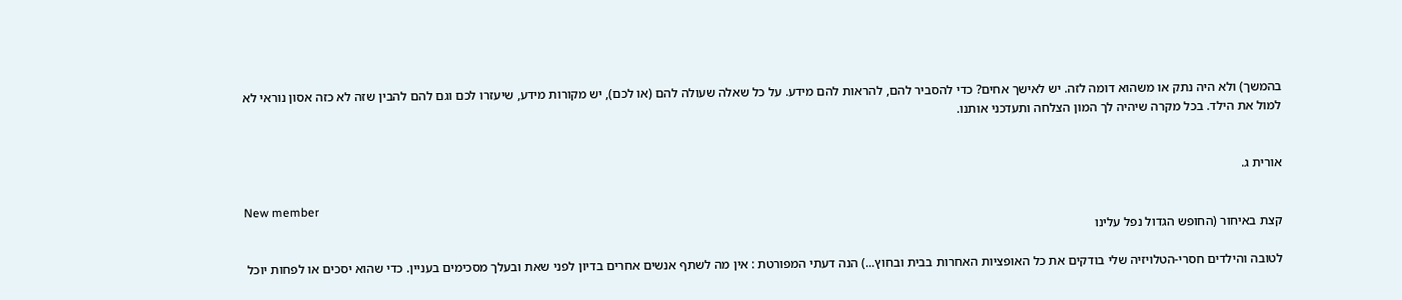בהמשך) ולא היה נתק או משהוא דומה לזה. יש לאישך אחים? כדי להסביר להם, להראות להם מידע. על כל שאלה שעולה להם (או לכם), יש מקורות מידע, שיעזרו לכם וגם להם להבין שזה לא כזה אסון נוראי לא למול את הילד. בכל מקרה שיהיה לך המון הצלחה ותעדכני אותנו.


אורית ג.

New member
קצת באיחור (החופש הגדול נפל עלינו

לטובה והילדים חסרי-הטלויזיה שלי בודקים את כל האופציות האחרות בבית ובחוץ...) הנה דעתי המפורטת : אין מה לשתף אנשים אחרים בדיון לפני שאת ובעלך מסכימים בעניין. כדי שהוא יסכים או לפחות יוכל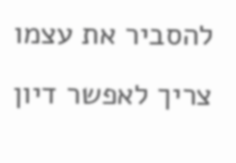להסביר את עצמו צריך לאפשר דיון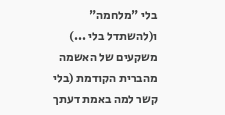בלי "מלחמה" ו(להשתדל בלי ...) משקעים של האשמה מהברית הקודמת (בלי קשר למה באמת דעתך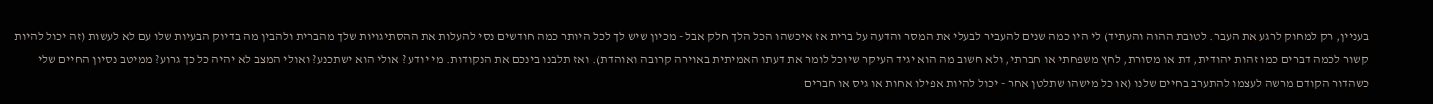בעניין, רק למחוק לרגע את העבר. לטובת ההוה והעתיד) לי היו כמה שנים להעביר לבעלי את המסר והדעה על ברית אז איכשהו הכל הלך חלק אבל - מכיון שיש לך לכל היותר כמה חודשים נסי להעלות את ההסתיגויות שלך מהברית ולהבין מה בדיוק הבעיות שלו עם לא לעשות (זה יכול להיות קשור לכמה דברים כמו זהות יהודית, דת או מסורת, לחץ משפחתי או חברתי, ולא חשוב מה הוא יגיד העיקר שיוכל לומר את דעתו האמיתית באוירה קרובה ואוהדת). ואז תלבנו בינכם את הנקודות. מי יודע ? אולי הוא ישתכנע? ואולי המצב לא יהיה כל כך גרוע? ממיטב נסיון החיים שלי כשהדור הקודם מרשה לעצמו להתערב בחיים שלנו (או כל מישהו שתלטן אחר - יכול להיות אפילו אחות או גיס או חברים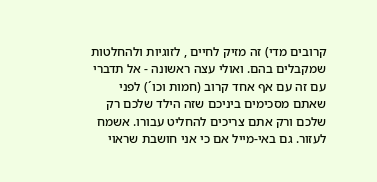קרובים מדי) זה מזיק לחיים , לזוגיות ולהחלטות שמקבלים בהם. ואולי עצה ראשונה - אל תדברי עם זה עם אף אחד קרוב (חמות וכו´) לפני שאתם מסכימים ביניכם שזה הילד שלכם רק שלכם ורק אתם צריכים להחליט עבורו. אשמח לעזור. גם באי-מייל אם כי אני חושבת שראוי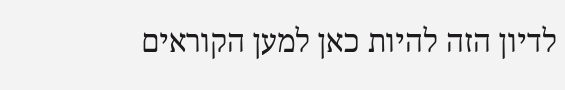לדיון הזה להיות כאן למען הקוראים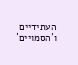העתידיים ו´הסמויים´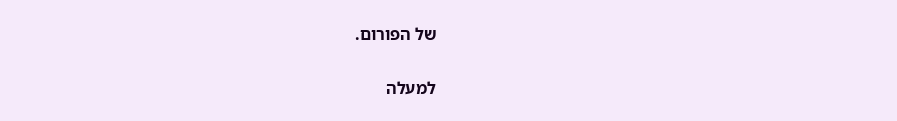של הפורום.

למעלה